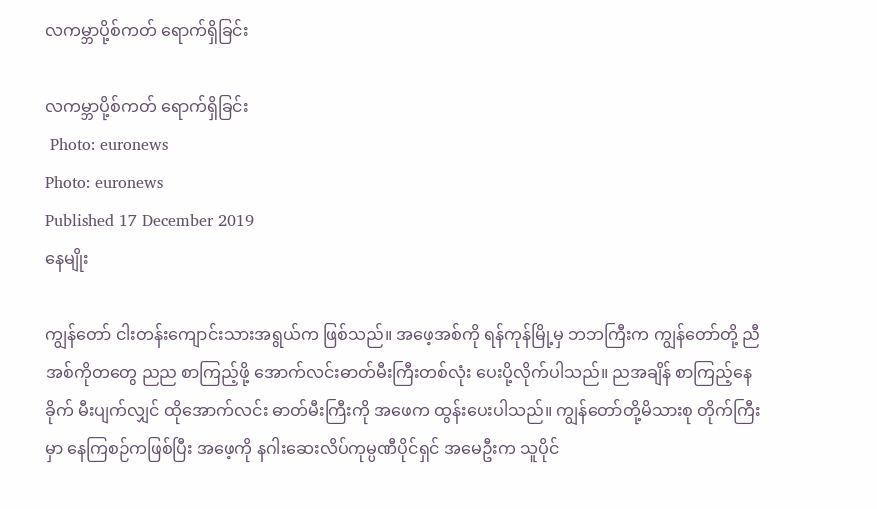လကမ္ဘာပို့စ်ကတ် ရောက်ရှိခြင်း

လကမ္ဘာပို့စ်ကတ် ရောက်ရှိခြင်း
 Photo: euronews
Photo: euronews
Published 17 December 2019
နေမျိုး

ကျွန်တော် ငါးတန်းကျောင်းသားအရွယ်က ဖြစ်သည်။ အဖေ့အစ်ကို ရန်ကုန်မြို့မှ ဘဘကြီးက ကျွန်တော်တို့ ညီအစ်ကိုတတွေ ညည စာကြည့်ဖို့ အောက်လင်းဓာတ်မီးကြီးတစ်လုံး ပေးပို့လိုက်ပါသည်။ ညအချိန် စာကြည့်နေခိုက် မီးပျက်လျှင် ထိုအောက်လင်း ဓာတ်မီးကြီးကို အဖေက ထွန်းပေးပါသည်။ ကျွန်တော်တို့မိသားစု တိုက်ကြီးမှာ နေကြစဉ်ကဖြစ်ပြီး အဖေ့ကို နဂါးဆေးလိပ်ကုမ္ပဏီပိုင်ရှင် အမေဦးက သူပိုင်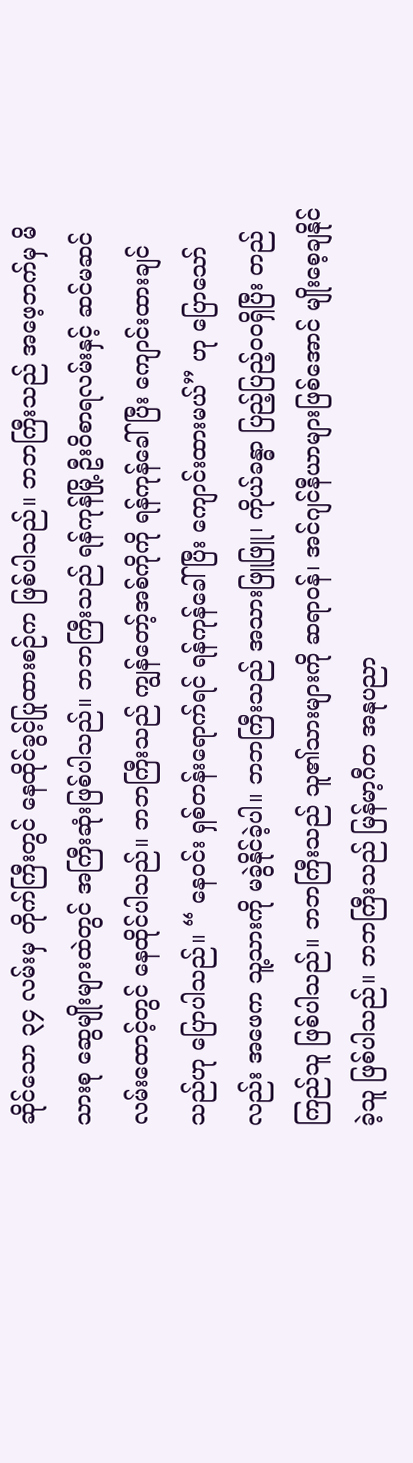ဆိုင်သော ၃၄ လမ်းမှ တိုက်ကြီးတွင် နေထိုင်ခွင့်ပြုထားစဉ်က ဖြစ်ပါသည်။ ဘဘကြီးသည် အဖေ့ဘက်မှ မိသားစု ဆွေမျိုးများထဲတွင် အကြီးဆုံးဖြစ်ပါသည်။ ဘဘကြီးသည် ရန်ကုန်မြို့ ဦးဝိစာရလမ်းနှင့် ဆင်မဆင်လမ်းထောင့်တွင် နေထိုင်ပါသည်။ ဘဘကြီးသည် ကျွန်တော့်အစ်ကိုကို ရန်ကုန်ခေါ်ပြီး ကျောင်းထားချင်သည်ဟု ပြောပါသည်။ “ နေဝင်း ရှစ်တန်းရောက်ရင် ရန်ကုန်ခေါ်ပြီး ကျောင်းထားမယ်” ဟု ပြောသော်လည်း အဖေက သူ့သားကို မခွဲနိုင်ခဲ့ပါ။ ဘဘကြီးသည် အသားဖြူဖြူ၊ ကိုယ်ခန္ဓာ ပြည့်ပြည့်ဝဝရှိပြီး တည်ကြည်သူ ဖြစ်ပါသည်။ ဘဘကြီးသည် သူ၏သားများကို ဆရာဝန်၊ အင်ဂျင်နီယာများဖြစ်အောင် မျိုးစေ့ချနိုင်ခဲ့သူ ဖြစ်ပါသည်။ ဘဘကြီးသည် မြန်မာ့ဂီတ အနုပညာ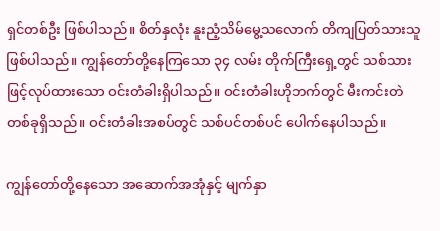ရှင်တစ်ဦး ဖြစ်ပါသည်။ စိတ်နှလုံး နူးညံ့သိမ်မွေ့သလောက် တိကျပြတ်သားသူဖြစ်ပါသည်။ ကျွန်တော်တို့နေကြသော ၃၄ လမ်း တိုက်ကြီးရှေ့တွင် သစ်သားဖြင့်လုပ်ထားသော ဝင်းတံခါးရှိပါသည်။ ဝင်းတံခါးဟိုဘက်တွင် မီးကင်းတဲတစ်ခုရှိသည်။ ဝင်းတံခါးအစပ်တွင် သစ်ပင်တစ်ပင် ပေါက်နေပါသည်။

ကျွန်တော်တို့နေသော အဆောက်အအုံနှင့် မျက်နှာ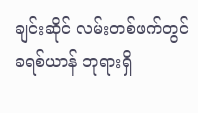ချင်းဆိုင် လမ်းတစ်ဖက်တွင် ခရစ်ယာန် ဘုရားရှိ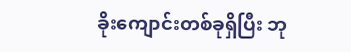ခိုးကျောင်းတစ်ခုရှိပြီး ဘု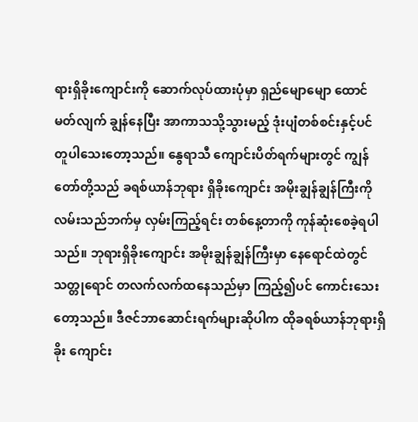ရားရှိခိုးကျောင်းကို ဆောက်လုပ်ထားပုံမှာ ရှည်မျောမျော ထောင်မတ်လျက် ချွန်နေပြီး အာကာသသို့သွားမည့် ဒုံးပျံတစ်စင်းနှင့်ပင် တူပါသေးတော့သည်။ နွေရာသီ ကျောင်းပိတ်ရက်များတွင် ကျွန်တော်တို့သည် ခရစ်ယာန်ဘုရား ရှိခိုးကျောင်း အမိုးချွန်ချွန်ကြီးကို လမ်းသည်ဘက်မှ လှမ်းကြည့်ရင်း တစ်နေ့တာကို ကုန်ဆုံးစေခဲ့ရပါသည်။ ဘုရားရှိခိုးကျောင်း အမိုးချွန်ချွန်ကြီးမှာ နေရောင်ထဲတွင် သတ္တုရောင် တလက်လက်ထနေသည်မှာ ကြည့်၍ပင် ကောင်းသေးတော့သည်။ ဒီဇင်ဘာဆောင်းရက်များဆိုပါက ထိုခရစ်ယာန်ဘုရားရှိခိုး ကျောင်း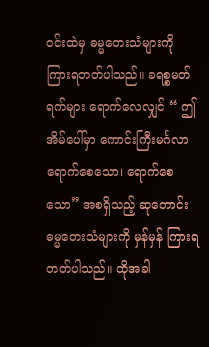ဝင်းထဲမှ ဓမ္မတေးသံများကို ကြားရတတ်ပါသည်။ ခရစ္စမတ်ရက်များ ရောက်လေလျှင် “ ဤအိမ်ပေါ်မှာ ကောင်းကြီးမင်္ဂလာ ရောက်စေသော၊ ရောက်စေသော” အစရှိသည့် ဆုတောင်းဓမ္မတေးသံများကို မှန်မှန် ကြားရတတ်ပါသည်။ ထိုအခါ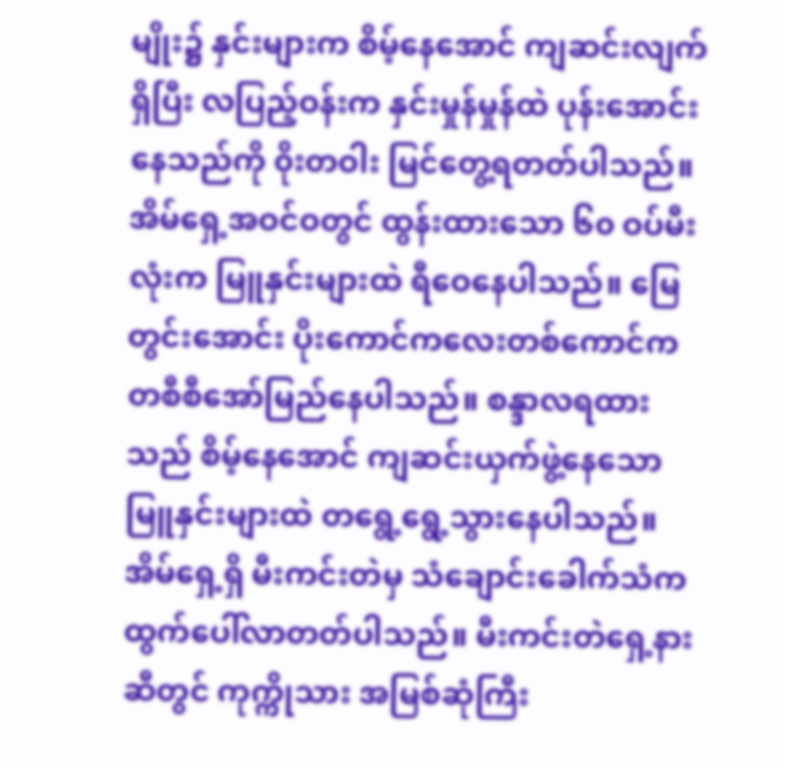မျိုး၌ နှင်းများက စိမ့်နေအောင် ကျဆင်းလျက်ရှိပြီး လပြည့်ဝန်းက နှင်းမှုန်မှုန်ထဲ ပုန်းအောင်းနေသည်ကို ၀ိုးတဝါး မြင်တွေ့ရတတ်ပါသည်။ အိမ်ရှေ့အဝင်ဝတွင် ထွန်းထားသော ၆၀ ဝပ်မီးလုံးက မြူနှင်းများထဲ ရီဝေနေပါသည်။ မြေတွင်းအောင်း ပိုးကောင်ကလေးတစ်ကောင်က တစီစီအော်မြည်နေပါသည်။ စန္ဒာလရထားသည် စိမ့်နေအောင် ကျဆင်းယှက်ဖွဲ့နေသော မြူနှင်းများထဲ တရွေ့ရွေ့သွားနေပါသည်။ အိမ်ရှေ့ရှိ မီးကင်းတဲမှ သံချောင်းခေါက်သံက ထွက်ပေါ်လာတတ်ပါသည်။ မီးကင်းတဲရှေ့နားဆီတွင် ကုက္ကိုသား အမြစ်ဆုံကြီး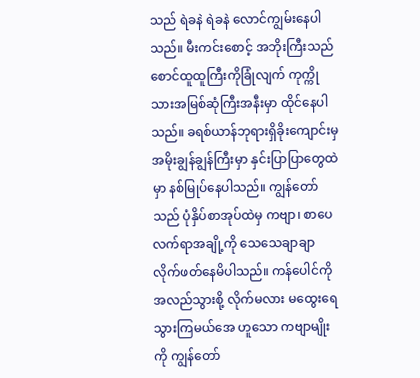သည် ရဲခနဲ ရဲခနဲ လောင်ကျွမ်းနေပါသည်။ မီးကင်းစောင့် အဘိုးကြီးသည် စောင်ထူထူကြီးကိုခြုံလျက် ကုက္ကိုသားအမြစ်ဆုံကြီးအနီးမှာ ထိုင်နေပါသည်။ ခရစ်ယာန်ဘုရားရှိခိုးကျောင်းမှ အမိုးချွန်ချွန်ကြီးမှာ နှင်းပြာပြာတွေထဲမှာ နစ်မြုပ်နေပါသည်။ ကျွန်တော်သည် ပုံနှိပ်စာအုပ်ထဲမှ ကဗျာ၊ စာပေလက်ရာအချို့ကို သေသေချာချာ လိုက်ဖတ်နေမိပါသည်။ ကန်ပေါင်ကို အလည်သွားစို့ လိုက်မလား မထွေးရေ သွားကြမယ်အေ ဟူသော ကဗျာမျိုးကို ကျွန်တော်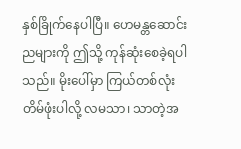နှစ်ခြိုက်နေပါပြီ။ ဟေမန္တဆောင်းညများကို ဤသို့ ကုန်ဆုံးစေခဲ့ရပါသည်။ မိုးပေါ်မှာ ကြယ်တစ်လုံး တိမ်ဖုံးပါလို့ လမသာ၊ သာတဲ့အ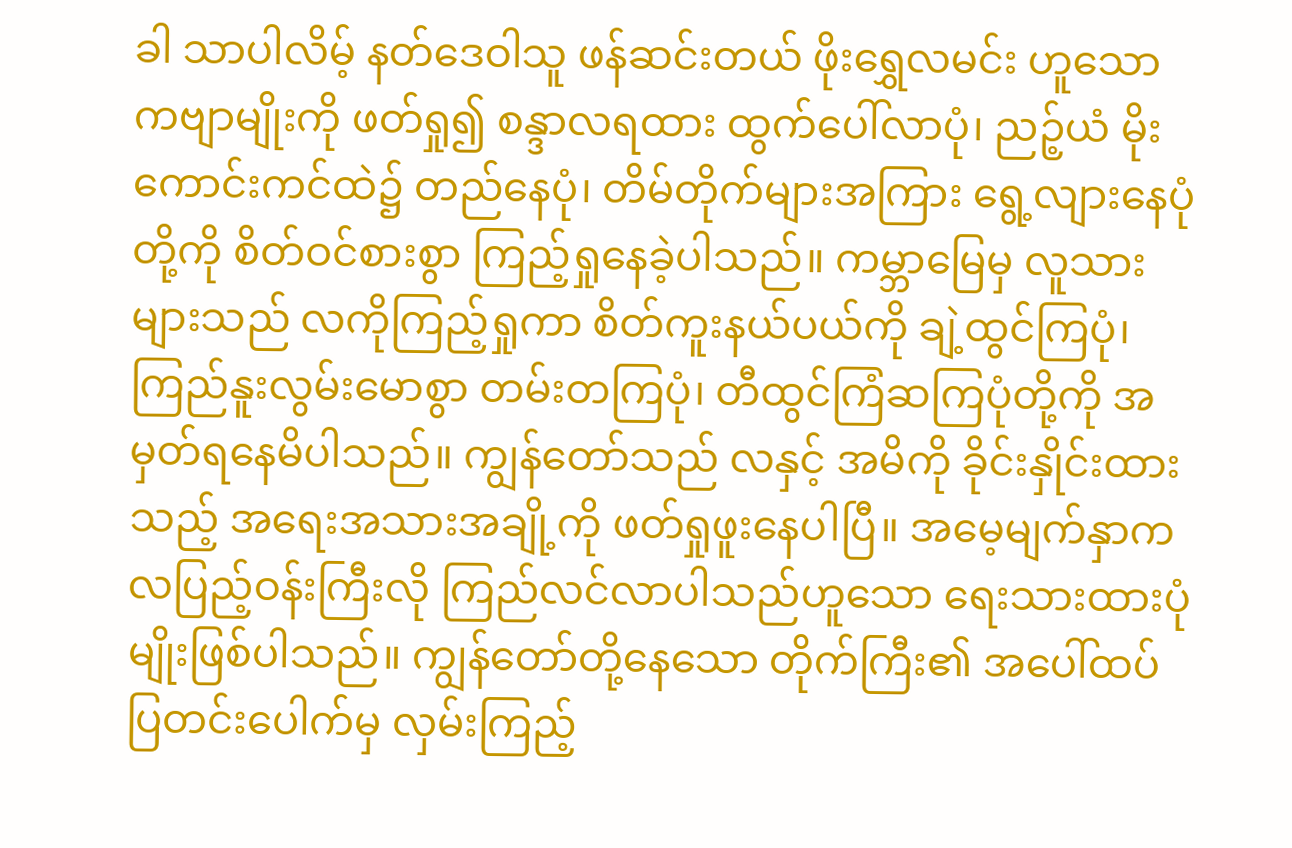ခါ သာပါလိမ့် နတ်ဒေဝါသူ ဖန်ဆင်းတယ် ဖိုးရွှေလမင်း ဟူသော ကဗျာမျိုးကို ဖတ်ရှု၍ စန္ဒာလရထား ထွက်ပေါ်လာပုံ၊ ညဉ့်ယံ မိုးကောင်းကင်ထဲ၌ တည်နေပုံ၊ တိမ်တိုက်များအကြား ရွေ့လျားနေပုံတို့ကို စိတ်ဝင်စားစွာ ကြည့်ရှုနေခဲ့ပါသည်။ ကမ္ဘာမြေမှ လူသားများသည် လကိုကြည့်ရှုကာ စိတ်ကူးနယ်ပယ်ကို ချဲ့ထွင်ကြပုံ၊ ကြည်နူးလွမ်းမောစွာ တမ်းတကြပုံ၊ တီထွင်ကြံဆကြပုံတို့ကို အမှတ်ရနေမိပါသည်။ ကျွန်တော်သည် လနှင့် အမိကို ခိုင်းနှိုင်းထားသည့် အရေးအသားအချို့ကို ဖတ်ရှုဖူးနေပါပြီ။ အမေ့မျက်နှာက လပြည့်ဝန်းကြီးလို ကြည်လင်လာပါသည်ဟူသော ရေးသားထားပုံမျိုးဖြစ်ပါသည်။ ကျွန်တော်တို့နေသော တိုက်ကြီး၏ အပေါ်ထပ်ပြတင်းပေါက်မှ လှမ်းကြည့်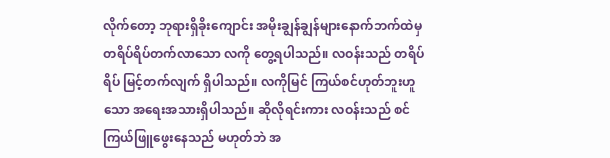လိုက်တော့ ဘုရားရှိခိုးကျောင်း အမိုးချွန်ချွန်များနောက်ဘက်ထဲမှ တရိပ်ရိပ်တက်လာသော လကို တွေ့ရပါသည်။ လဝန်းသည် တရိပ်ရိပ် မြင့်တက်လျက် ရှိပါသည်။ လကိုမြင် ကြယ်စင်ဟုတ်ဘူးဟူသော အရေးအသားရှိပါသည်။ ဆိုလိုရင်းကား လဝန်းသည် စင်ကြယ်ဖြူဖွေးနေသည် မဟုတ်ဘဲ အ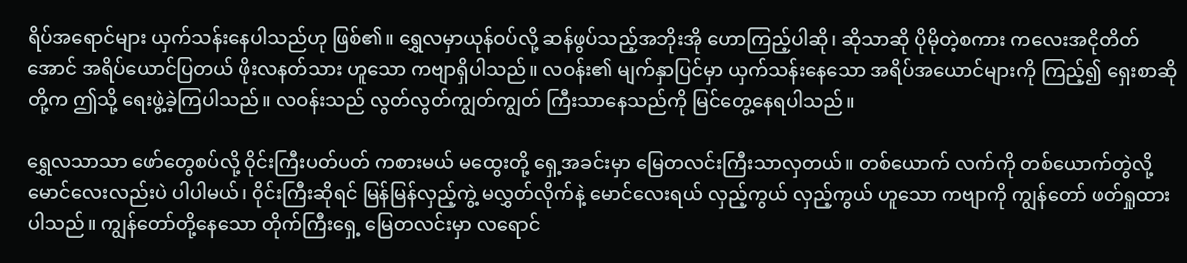ရိပ်အရောင်များ ယှက်သန်းနေပါသည်ဟု ဖြစ်၏။ ရွှေလမှာယုန်ဝပ်လို့ ဆန်ဖွပ်သည့်အဘိုးအို ဟောကြည့်ပါဆို၊ ဆိုသာဆို ပိုမိုတဲ့စကား ကလေးအငိုတိတ်အောင် အရိပ်ယောင်ပြတယ် ဖိုးလနတ်သား ဟူသော ကဗျာရှိပါသည်။ လဝန်း၏ မျက်နှာပြင်မှာ ယှက်သန်းနေသော အရိပ်အယောင်များကို ကြည့်၍ ရှေးစာဆိုတို့က ဤသို့ ရေးဖွဲ့ခဲ့ကြပါသည်။ လဝန်းသည် လွတ်လွတ်ကျွတ်ကျွတ် ကြီးသာနေသည်ကို မြင်တွေ့နေရပါသည်။

ရွှေလသာသာ ဖော်တွေစပ်လို့ ၀ိုင်းကြီးပတ်ပတ် ကစားမယ် မထွေးတို့ ရှေ့အခင်းမှာ မြေတလင်းကြီးသာလှတယ်။ တစ်ယောက် လက်ကို တစ်ယောက်တွဲလို့ မောင်လေးလည်းပဲ ပါပါမယ်၊ ၀ိုင်းကြီးဆိုရင် မြန်မြန်လှည့်ကွဲ့ မလွှတ်လိုက်နဲ့ မောင်လေးရယ် လှည့်ကွယ် လှည့်ကွယ် ဟူသော ကဗျာကို ကျွန်တော် ဖတ်ရှုထားပါသည်။ ကျွန်တော်တို့နေသော တိုက်ကြီးရှေ့ မြေတလင်းမှာ လရောင်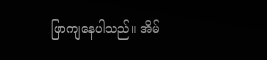ဖြာကျနေပါသည်။ အိမ်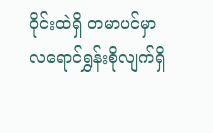ဝိုင်းထဲရှိ တမာပင်မှာ လရောင်ရွှန်းစိုလျက်ရှိ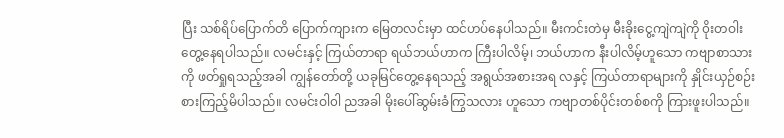ပြီး သစ်ရိပ်ပြောက်တိ ပြောက်ကျားက မြေတလင်းမှာ ထင်ဟပ်နေပါသည်။ မီးကင်းတဲမှ မီးခိုးငွေ့ကျဲကျဲကို ၀ိုးတဝါး တွေ့နေရပါသည်။ လမင်းနှင့် ကြယ်တာရာ ရယ်ဘယ်ဟာက ကြီးပါလိမ့်၊ ဘယ်ဟာက နီးပါလိမ့်ဟူသော ကဗျာစာသားကို ဖတ်ရှုရသည့်အခါ ကျွန်တော်တို့ ယခုမြင်တွေ့နေရသည့် အရွယ်အစားအရ လနှင့် ကြယ်တာရာများကို နှိုင်းယှဉ်စဉ်းစားကြည့်မိပါသည်။ လမင်းဝါ၀ါ ညအခါ မိုးပေါ်ဆွမ်းခံကြွသလား ဟူသော ကဗျာတစ်ပိုင်းတစ်စကို ကြားဖူးပါသည်။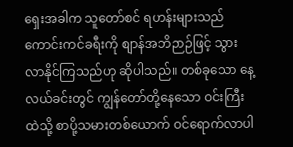ရှေးအခါက သူတော်စင် ရဟန်းများသည် ကောင်းကင်ခရီးကို စျာန်အဘိဉာဉ်ဖြင့် သွားလာနိုင်ကြသည်ဟု ဆိုပါသည်။ တစ်ခုသော နေ့လယ်ခင်းတွင် ကျွန်တော်တို့နေသော ဝင်းကြီးထဲသို့ စာပို့သမားတစ်ယောက် ဝင်ရောက်လာပါ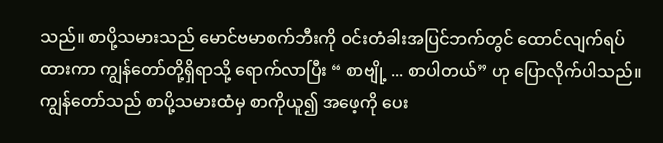သည်။ စာပို့သမားသည် မောင်ဗမာစက်ဘီးကို ဝင်းတံခါးအပြင်ဘက်တွင် ထောင်လျက်ရပ်ထားကာ ကျွန်တော်တို့ရှိရာသို့ ရောက်လာပြီး “ စာဗျို့ ... စာပါတယ်” ဟု ပြောလိုက်ပါသည်။ ကျွန်တော်သည် စာပို့သမားထံမှ စာကိုယူ၍ အဖေ့ကို ပေး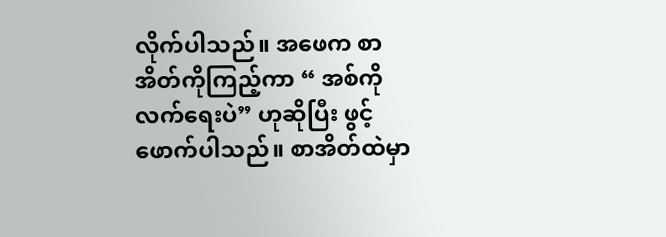လိုက်ပါသည်။ အဖေက စာအိတ်ကိုကြည့်ကာ “ အစ်ကို လက်ရေးပဲ” ဟုဆိုပြီး ဖွင့်ဖောက်ပါသည်။ စာအိတ်ထဲမှာ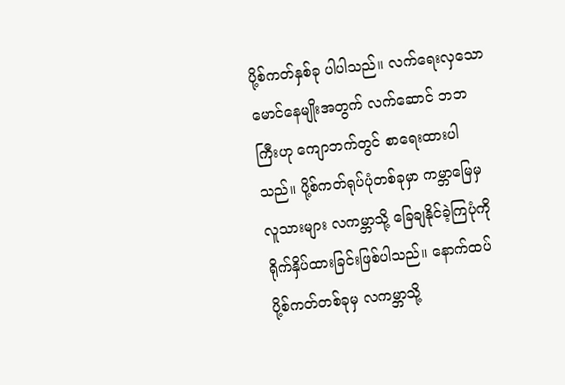ပို့စ်ကတ်နှစ်ခု ပါပါသည်။ လက်ရေးလှသော မောင်နေမျိုးအတွက် လက်ဆောင် ဘဘကြီးဟု ကျောဘက်တွင် စာရေးထားပါသည်။ ပို့စ်ကတ်ရုပ်ပုံတစ်ခုမှာ ကမ္ဘာမြေမှ လူသားများ လကမ္ဘာသို့ ခြေချနိုင်ခဲ့ကြပုံကို ရိုက်နှိပ်ထားခြင်းဖြစ်ပါသည်။ နောက်ထပ် ပို့စ်ကတ်တစ်ခုမှ လကမ္ဘာသို့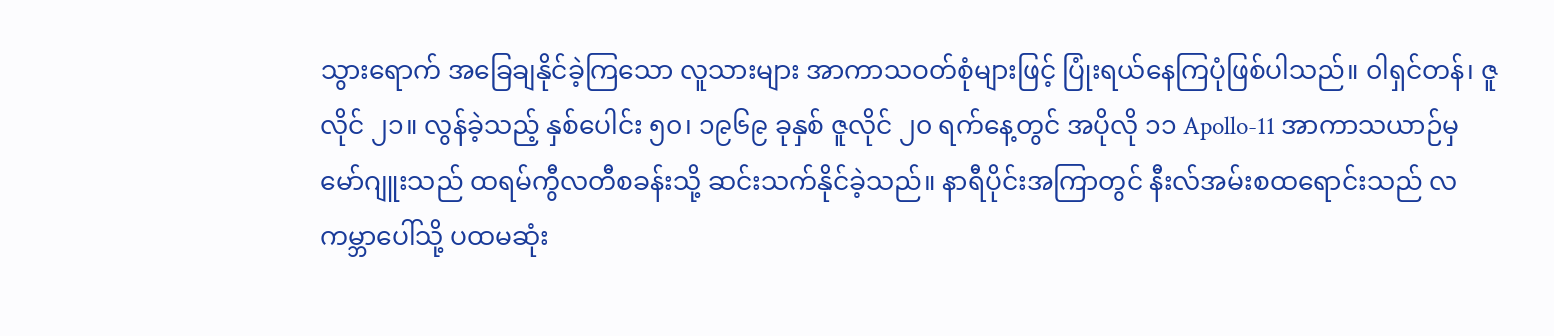သွားရောက် အခြေချနိုင်ခဲ့ကြသော လူသားများ အာကာသဝတ်စုံများဖြင့် ပြုံးရယ်နေကြပုံဖြစ်ပါသည်။ ၀ါရှင်တန်၊ ဇူလိုင် ၂၁။ လွန်ခဲ့သည့် နှစ်ပေါင်း ၅၀၊ ၁၉၆၉ ခုနှစ် ဇူလိုင် ၂၀ ရက်နေ့တွင် အပိုလို ၁၁ Apollo-11 အာကာသယာဉ်မှ မော်ဂျူးသည် ထရမ်ကွီလတီစခန်းသို့ ဆင်းသက်နိုင်ခဲ့သည်။ နာရီပိုင်းအကြာတွင် နီးလ်အမ်းစထရောင်းသည် လကမ္ဘာပေါ်သို့ ပထမဆုံး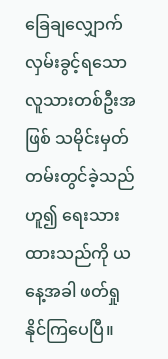ခြေချလျှောက်လှမ်းခွင့်ရသော လူသားတစ်ဦးအဖြစ် သမိုင်းမှတ်တမ်းတွင်ခဲ့သည် ဟူ၍ ရေးသားထားသည်ကို ယနေ့အခါ ဖတ်ရှုနိုင်ကြပေပြီ။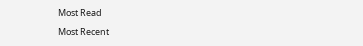Most Read

Most Recent